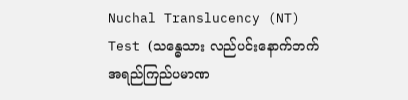Nuchal Translucency (NT) Test (သန္ဓေသား လည်ပင်းနောက်ဘက် အရည်ကြည်ပမာဏ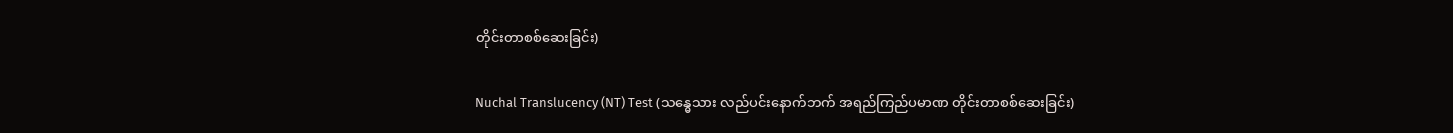တိုင်းတာစစ်ဆေးခြင်း)

Nuchal Translucency (NT) Test (သန္ဓေသား လည်ပင်းနောက်ဘက် အရည်ကြည်ပမာဏ တိုင်းတာစစ်ဆေးခြင်း)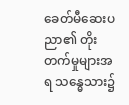ခေတ်မီဆေးပညာ၏ တိုးတက်မှုများအရ သန္ဓေသား၌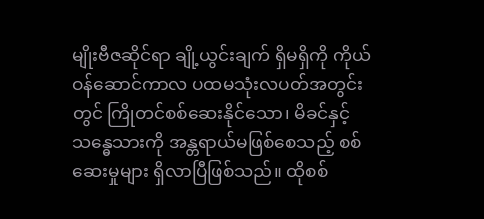မျိုးဗီဇဆိုင်ရာ ချို့ယွင်းချက် ရှိမရှိကို ကိုယ်ဝန်ဆောင်ကာလ ပထမသုံးလပတ်အတွင်းတွင် ကြိုတင်စစ်ဆေးနိုင်သော၊ မိခင်နှင့်သန္ဓေသားကို အန္တရာယ်မဖြစ်စေသည့် စစ်ဆေးမှုများ ရှိလာပြီဖြစ်သည်။ ထိုစစ်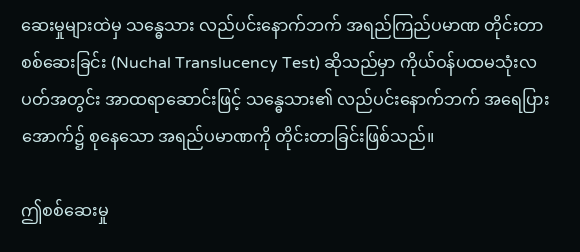ဆေးမှုများထဲမှ သန္ဓေသား လည်ပင်းနောက်ဘက် အရည်ကြည်ပမာဏ တိုင်းတာစစ်ဆေးခြင်း (Nuchal Translucency Test) ဆိုသည်မှာ ကိုယ်ဝန်ပထမသုံးလပတ်အတွင်း အာထရာဆောင်းဖြင့် သန္ဓေသား၏ လည်ပင်းနောက်ဘက် အရေပြားအောက်၌ စုနေသော အရည်ပမာဏကို တိုင်းတာခြင်းဖြစ်သည်။

ဤစစ်ဆေးမှု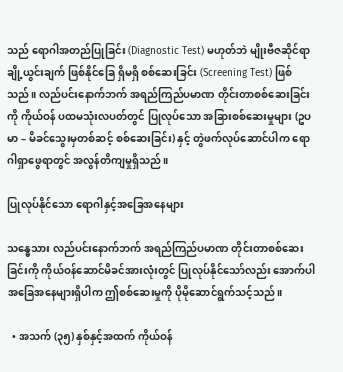သည် ရောဂါအတည်ပြုခြင်း (Diagnostic Test) မဟုတ်ဘဲ မျိုးဗီဇဆိုင်ရာ ချို့ယွင်းချက် ဖြစ်နိုင်ခြေ ရှိမရှိ စစ်ဆေးခြင်း (Screening Test) ဖြစ်သည်။ လည်ပင်းနောက်ဘက် အရည်ကြည်ပမာဏ တိုင်းတာစစ်ဆေးခြင်းကို ကိုယ်ဝန် ပထမသုံးလပတ်တွင် ပြုလုပ်သော အခြားစစ်ဆေးမှုများ (ဥပမာ – မိခင်သွေးမှတစ်ဆင့် စစ်ဆေးခြင်း) နှင့် တွဲဖက်လုပ်ဆောင်ပါက ရောဂါရှာဖွေရာတွင် အလွန်တိကျမှုရှိသည်။

ပြုလုပ်နိုင်သော ရောဂါနှင့်အခြေအနေများ

သန္ဓေသား လည်ပင်းနောက်ဘက် အရည်ကြည်ပမာဏ တိုင်းတာစစ်ဆေးခြင်းကို ကိုယ်ဝန်ဆောင်မိခင်အားလုံးတွင် ပြုလုပ်နိုင်သော်လည်း အောက်ပါအခြေအနေများရှိပါက ဤစစ်ဆေးမှုကို ပိုမိုဆောင်ရွက်သင့်သည်။

  • အသက် (၃၅) နှစ်နှင့်အထက် ကိုယ်ဝန်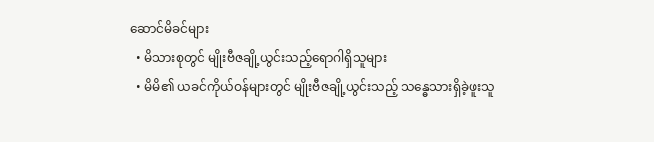ဆောင်မိခင်များ
  • မိသားစုတွင် မျိုးဗီဇချို့ယွင်းသည့်ရောဂါရှိသူများ
  • မိမိ၏ ယခင်ကိုယ်ဝန်များတွင် မျိုးဗီဇချို့ယွင်းသည့် သန္ဓေသားရှိခဲ့ဖူးသူ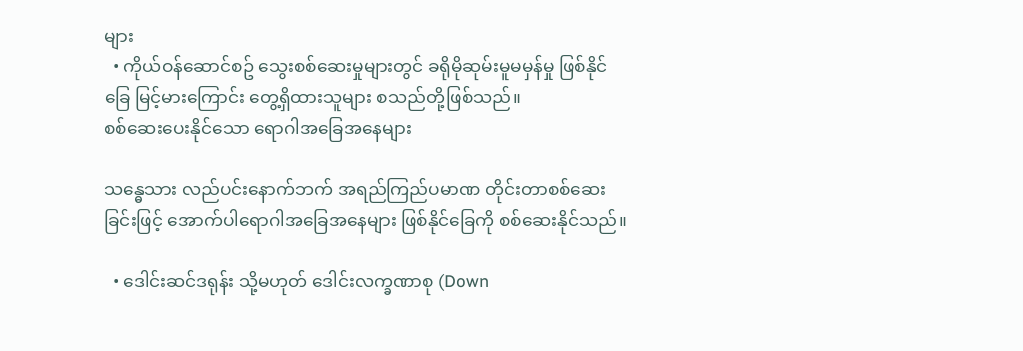များ
  • ကိုယ်ဝန်ဆောင်စဥ် သွေးစစ်ဆေးမှုများတွင် ခရိုမိုဆုမ်းမူမမှန်မှု ဖြစ်နိုင်ခြေ မြင့်မားကြောင်း တွေ့ရှိထားသူများ စသည်တို့ဖြစ်သည်။
စစ်ဆေးပေးနိုင်သော ရောဂါအခြေအနေများ

သန္ဓေသား လည်ပင်းနောက်ဘက် အရည်ကြည်ပမာဏ တိုင်းတာစစ်ဆေးခြင်းဖြင့် အောက်ပါရောဂါအခြေအနေများ ဖြစ်နိုင်ခြေကို စစ်ဆေးနိုင်သည်။

  • ဒေါင်းဆင်ဒရုန်း သို့မဟုတ် ဒေါင်းလက္ခဏာစု (Down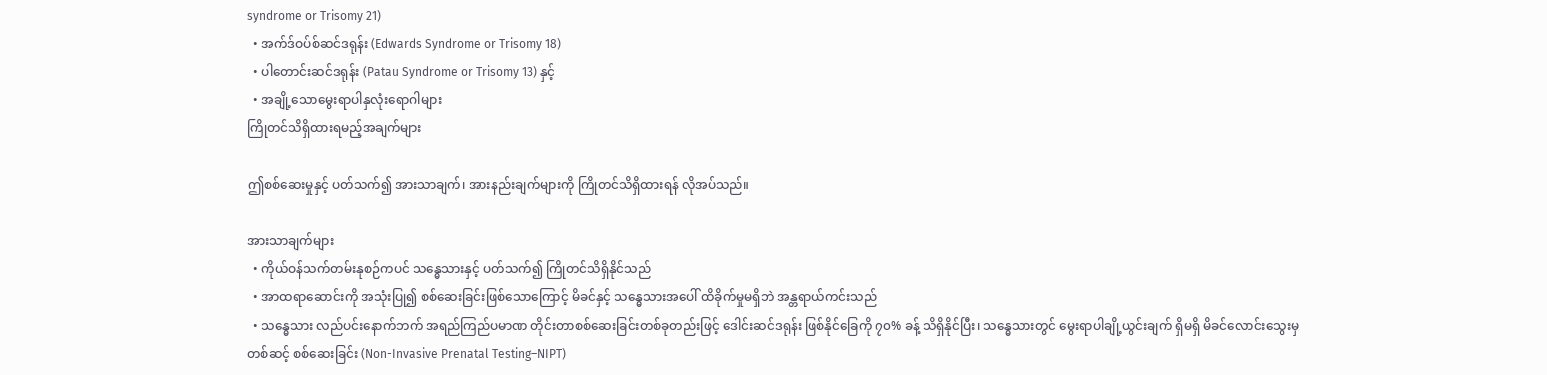syndrome or Trisomy 21)
  • အက်ဒ်ဝပ်စ်ဆင်ဒရုန်း (Edwards Syndrome or Trisomy 18)
  • ပါတောင်းဆင်ဒရုန်း (Patau Syndrome or Trisomy 13) နှင့်
  • အချို့သောမွေးရာပါနှလုံးရောဂါများ
ကြိုတင်သိရှိထားရမည့်အချက်များ

ဤစစ်ဆေးမှုနှင့် ပတ်သက်၍ အားသာချက်၊ အားနည်းချက်များကို ကြိုတင်သိရှိထားရန် လိုအပ်သည်။

အားသာချက်များ
  • ကိုယ်ဝန်သက်တမ်းနုစဉ်ကပင် သန္ဓေသားနှင့် ပတ်သက်၍ ကြိုတင်သိရှိနိုင်သည်
  • အာထရာဆောင်းကို အသုံးပြု၍ စစ်ဆေးခြင်းဖြစ်သောကြောင့် မိခင်နှင့် သန္ဓေသားအပေါ် ထိခိုက်မှုမရှိဘဲ အန္တရာယ်ကင်းသည်
  • သန္ဓေသား လည်ပင်းနောက်ဘက် အရည်ကြည်ပမာဏ တိုင်းတာစစ်ဆေးခြင်းတစ်ခုတည်းဖြင့် ‌ဒေါင်းဆင်ဒရုန်း ဖြစ်နိုင်ခြေကို ၇၀% ခန့် သိရှိနိုင်ပြီး၊ သန္ဓေသားတွင် မွေးရာပါချို့ယွင်းချက် ရှိမရှိ မိခင်လောင်းသွေးမှတစ်ဆင့် စစ်ဆေးခြင်း (Non-Invasive Prenatal Testing–NIPT)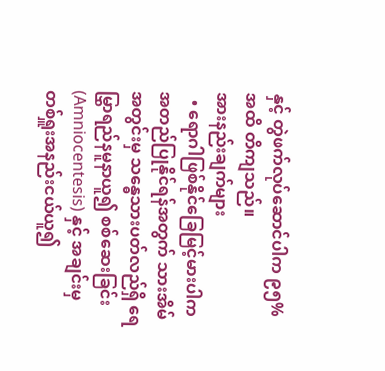နှင့် တွဲဖက်လုပ်ဆောင်ပါက ၉၅% အထိ တိကျသည်။
အားနည်းချက်များ
  • ရောဂါဖြစ်နိုင်ခြေမြင့်မားပါက အတည်ပြုနိုင်ရန်အတွက် သားအိမ်အတွင်းမှ သန္ဓေသားပတ်လည်ရှိ ရေမြွှာရည်နမူနာယူ၍ စစ်ဆေးခြင်း (Amniocentesis) နှင့် အချင်းမှ တစ်ရှူးအနည်းငယ်ယူ၍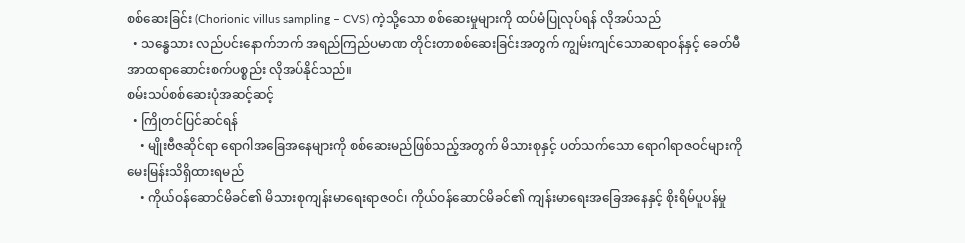စစ်ဆေးခြင်း (Chorionic villus sampling – CVS) ကဲ့သို့သော စစ်ဆေးမှုများကို ထပ်မံပြုလုပ်ရန် လိုအပ်သည်
  • သန္ဓေသား လည်ပင်းနောက်ဘက် အရည်ကြည်ပမာဏ တိုင်းတာစစ်ဆေးခြင်းအတွက် ကျွမ်းကျင်သောဆရာဝန်နှင့် ခေတ်မီ အာထရာဆောင်းစက်ပစ္စည်း လိုအပ်နိုင်သည်။
စမ်းသပ်စစ်ဆေးပုံအဆင့်ဆင့်
  • ကြိုတင်ပြင်ဆင်ရန်
    • မျိုးဗီဇဆိုင်ရာ ရောဂါအခြေအနေများကို စစ်ဆေးမည်ဖြစ်သည့်အတွက် မိသားစုနှင့် ပတ်သက်သော ရောဂါရာဇဝင်များကို မေးမြန်းသိရှိထားရမည်
    • ကိုယ်ဝန်ဆောင်မိခင်၏ မိသားစုကျန်းမာ‌ရေးရာဇဝင်၊ ကိုယ်ဝန်ဆောင်မိခင်၏ ကျန်းမာ‌ရေးအခြေအနေနှင့် စိုးရိမ်ပူပန်မှု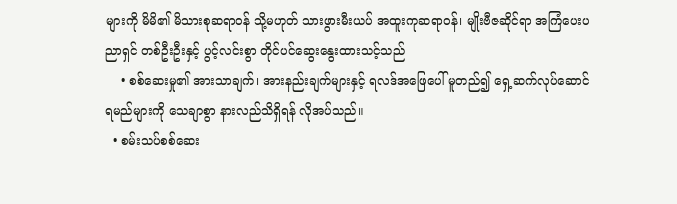များကို မိမိ၏ မိသားစုဆရာဝန် သို့မဟုတ် သားဖွားမီးယပ် အထူးကုဆရာဝန်၊ မျိုးဗီဇဆိုင်ရာ အကြံပေးပညာရှင် တစ်ဦးဦးနှင့် ပွင့်လင်းစွာ တိုင်ပင်ဆွေးနွေးထားသင့်သည်
    • စစ်ဆေးမှု၏ အားသာချက်၊ အားနည်းချက်များနှင့် ရလဒ်အဖြေပေါ် မူတည်၍ ‌ရှေ့ဆက်လုပ်ဆောင်ရမည်များကို သေချာစွာ နားလည်သိရှိရန် လိုအပ်သည်။
  • စမ်းသပ်စစ်ဆေး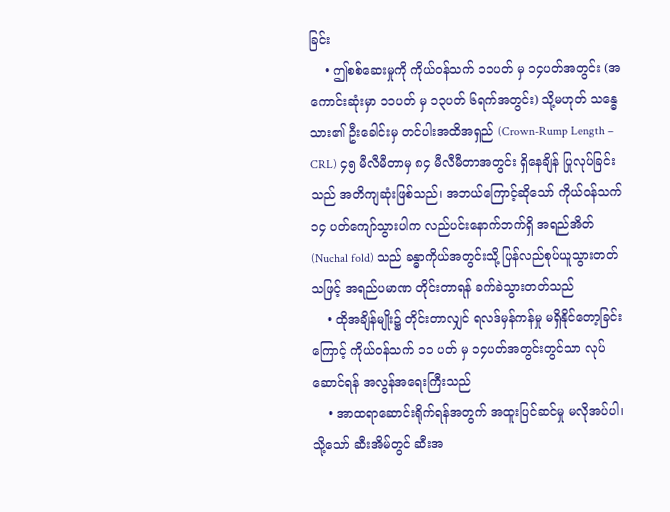ခြင်း
    • ဤစစ်ဆေးမှုကို ကိုယ်ဝန်သက် ၁၁ပတ် မှ ၁၄ပတ်အတွင်း (အကောင်းဆုံးမှာ ၁၁ပတ် မှ ၁၃ပတ် ၆ရက်အတွင်း) သို့မဟုတ် သန္ဓေသား၏ ဦးခေါင်းမှ တင်ပါးအထိအရှည် (Crown-Rump Length – CRL) ၄၅ မီလီမီတာမှ ၈၄ မီလီမီတာအတွင်း ရှိနေချိန် ပြုလုပ်ခြင်းသည် အတိကျဆုံးဖြစ်သည်၊ အဘယ်ကြောင့်ဆိုသော် ကိုယ်ဝန်သက် ၁၄ ပတ်ကျော်သွားပါက လည်ပင်းနောက်ဘက်ရှိ အရည်အိတ် (Nuchal fold) သည် ခန္ဓာကိုယ်အတွင်းသို့ ပြန်လည်စုပ်ယူသွားတတ်သဖြင့် အရည်ပမာဏ တိုင်းတာရန် ခက်ခဲသွားတတ်သည်
    • ထိုအချိန်မျိုး၌ တိုင်းတာလျှင် ရလဒ်မှန်ကန်မှု မရှိနိုင်တော့ခြင်းကြောင့် ကိုယ်ဝန်သက် ၁၁ ပတ် မှ ၁၄ပတ်အတွင်းတွင်သာ လုပ်ဆောင်ရန် အလွန်အရေးကြီးသည်
    • အာထရာဆောင်းရိုက်ရန်အတွက် အထူးပြင်ဆင်မှု မလိုအပ်ပါ၊ သို့သော် ဆီးအိမ်တွင် ဆီးအ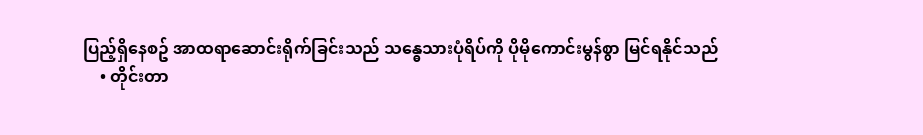ပြည့်ရှိနေစဥ် အာထရာဆောင်းရိုက်ခြင်းသည် သန္ဓေသားပုံရိပ်ကို ပိုမိုကောင်းမွန်စွာ မြင်ရနိုင်သည်
    • တိုင်းတာ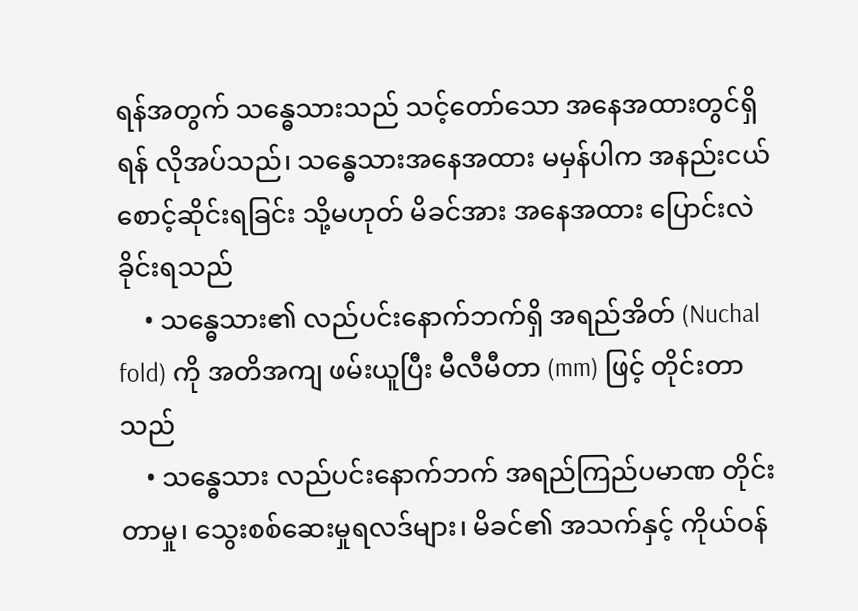ရန်အတွက် သန္ဓေသားသည် သင့်တော်သော အနေအထားတွင်ရှိရန် လိုအပ်သည်၊ သန္ဓေသားအနေအထား မမှန်ပါက အနည်းငယ်စောင့်ဆိုင်းရခြင်း သို့မဟုတ် မိခင်အား အနေအထား ပြောင်းလဲခိုင်းရသည်
    • သန္ဓေသား၏ လည်ပင်းနောက်ဘက်ရှိ အရည်အိတ် (Nuchal fold) ကို အတိအကျ ဖမ်းယူပြီး မီလီမီတာ (mm) ဖြင့် တိုင်းတာသည်
    • သန္ဓေသား လည်ပင်းနောက်ဘက် အရည်ကြည်ပမာဏ တိုင်းတာမှု၊ သွေးစစ်ဆေးမှုရလဒ်များ၊ မိခင်၏ အသက်နှင့် ကိုယ်ဝန်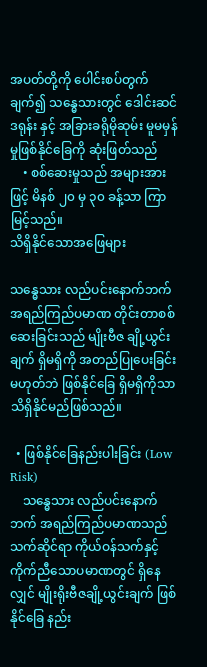အပတ်တို့ကို ပေါင်းစပ်တွက်ချက်၍ သန္ဓေသားတွင် ဒေါင်းဆင်ဒရုန်း နှင့် အခြားခရိုမိုဆုမ်း မူမမှန်မှုဖြစ်နိုင်ခြေကို ဆုံးဖြတ်သည်
    • စစ်ဆေးမှုသည် အများအားဖြင့် မိနစ် ၂၀ မှ ၃၀ ခန့်သာ ကြာမြင့်သည်။
သိရှိနိုင်သောအဖြေများ

သန္ဓေသား လည်ပင်းနောက်ဘက် အရည်ကြည်ပမာဏ တိုင်းတာစစ်ဆေးခြင်းသည် မျိုးဗီဇ ချို့ယွင်းချက် ရှိမရှိကို အတည်ပြုပေးခြင်းမဟုတ်ဘဲ ဖြစ်နိုင်ခြေ ရှိမရှိကိုသာ သိရှိနိုင်မည်ဖြစ်သည်။

  • ဖြစ်နိုင်ခြေနည်းပါးခြင်း (Low Risk)
    သန္ဓေသား လည်ပင်းနောက်ဘက် အရည်ကြည်ပမာဏသည် သက်ဆိုင်ရာ ကိုယ်ဝန်သက်နှင့် ကိုက်ညီသောပမာဏတွင် ရှိနေလျှင် မျိုးရိုးဗီဇချို့ယွင်းချက် ဖြစ်နိုင်ခြေ နည်း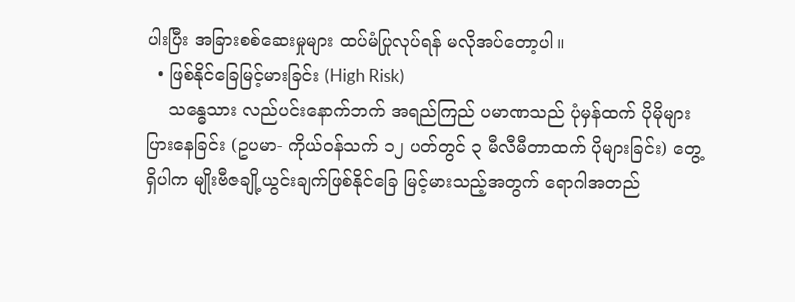ပါးပြီး အခြားစစ်ဆေးမှုများ ထပ်မံပြုလုပ်ရန် မလိုအပ်တော့ပါ။
  • ဖြစ်နိုင်ခြေမြင့်မားခြင်း (High Risk)
    သန္ဓေသား လည်ပင်းနောက်ဘက် အရည်ကြည် ပမာဏသည် ပုံမှန်ထက် ပိုမိုများပြားနေခြင်း (ဥပမာ- ကိုယ်ဝန်သက် ၁၂ ပတ်တွင် ၃ မီလီမီတာထက် ပိုများခြင်း) တွေ့ရှိပါက မျိုးဗီဇချို့ယွင်းချက်ဖြစ်နိုင်ခြေ မြင့်မားသည့်အတွက် ရောဂါအတည်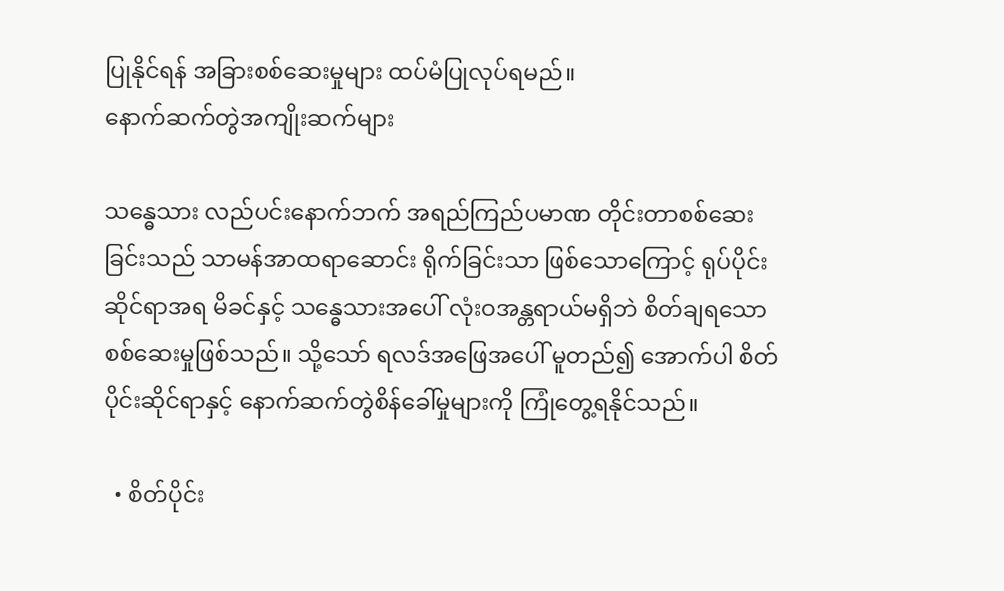ပြုနိုင်ရန် အခြားစစ်ဆေးမှုများ ထပ်မံပြုလုပ်ရမည်။
နောက်ဆက်တွဲအကျိုးဆက်များ

သန္ဓေသား လည်ပင်းနောက်ဘက် အရည်ကြည်ပမာဏ တိုင်းတာစစ်ဆေးခြင်းသည် သာမန်အာထရာဆောင်း ရိုက်ခြင်းသာ ဖြစ်သောကြောင့် ရုပ်ပိုင်းဆိုင်ရာအရ မိခင်နှင့် သန္ဓေသားအပေါ် လုံးဝအန္တရာယ်မရှိဘဲ စိတ်ချရသော စစ်ဆေးမှုဖြစ်သည်။ သို့သော် ရလဒ်အဖြေအပေါ် မူတည်၍ အောက်ပါ စိတ်ပိုင်းဆိုင်ရာနှင့် နောက်ဆက်တွဲစိန်ခေါ်မှုများကို ကြုံတွေ့ရနိုင်သည်။

  • စိတ်ပိုင်း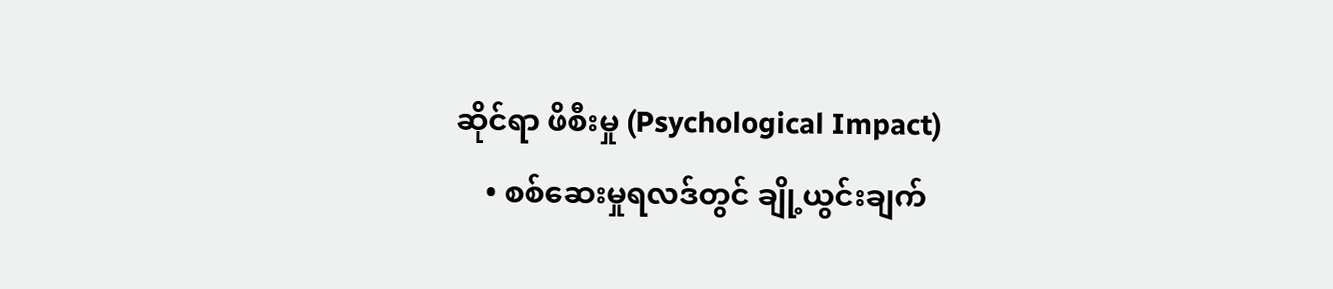ဆိုင်ရာ ဖိစီးမှု (Psychological Impact)
    • စစ်ဆေးမှုရလဒ်တွင် ချို့ယွင်းချက်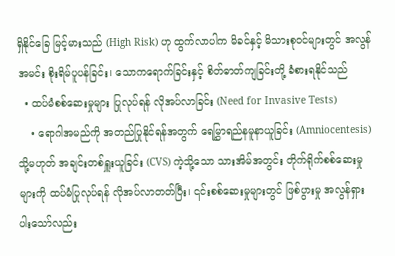ရှိနိုင်ခြေ မြင့်မားသည် (High Risk) ဟု ထွက်လာပါက မိခင်နှင့် မိသားစုဝင်များတွင် အလွန်အမင်း စိုးရိမ်ပူပန်ခြင်း၊ သောကရောက်ခြင်းနှင့် စိတ်ဓာတ်ကျခြင်းတို့ ခံစားရနိုင်သည်
  • ထပ်မံစစ်ဆေးမှုများ ပြုလုပ်ရန် လိုအပ်လာခြင်း (Need for Invasive Tests)
    • ရောဂါအမည်ကို အတည်ပြုနိုင်ရန်အတွက် ရေမြွှာရည်နမူနာယူခြင်း (Amniocentesis) သို့မဟုတ် အချင်းတစ်ရှူးယူခြင်း (CVS) ကဲ့သို့သော သားအိမ်အတွင်း တိုက်ရိုက်စစ်ဆေးမှုများကို ထပ်မံပြုလုပ်ရန် လိုအပ်လာတတ်ပြီး၊ ၎င်းစစ်ဆေးမှုများတွင် ဖြစ်ပွားမှု အလွန်ရှားပါးသော်လည်း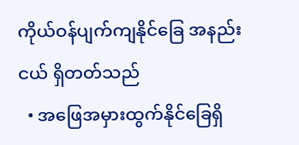ကိုယ်ဝန်ပျက်ကျနိုင်ခြေ အနည်းငယ် ရှိတတ်သည်
  • အဖြေအမှားထွက်နိုင်ခြေရှိ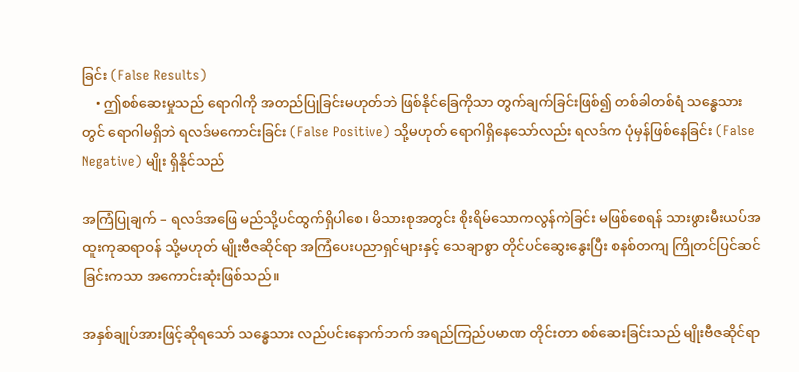ခြင်း (False Results)
    • ဤစစ်ဆေးမှုသည် ရောဂါကို အတည်ပြုခြင်းမဟုတ်ဘဲ ဖြစ်နိုင်ခြေကိုသာ တွက်ချက်ခြင်းဖြစ်၍ တစ်ခါတစ်ရံ သန္ဓေသားတွင် ရောဂါမရှိဘဲ ရလဒ်မကောင်းခြင်း (False Positive) သို့မဟုတ် ရောဂါရှိနေသော်လည်း ရလဒ်က ပုံမှန်ဖြစ်နေခြင်း (False Negative) မျိုး ရှိနိုင်သည်

အကြံပြုချက် – ရလဒ်အဖြေ မည်သို့ပင်ထွက်ရှိပါစေ၊ မိသားစုအတွင်း စိုးရိမ်သောကလွန်ကဲခြင်း မဖြစ်စေရန် သားဖွားမီးယပ်အထူးကုဆရာဝန် သို့မဟုတ် မျိုးဗီဇဆိုင်ရာ အကြံပေးပညာရှင်များနှင့် သေချာစွာ တိုင်ပင်ဆွေးနွေးပြီး စနစ်တကျ ကြိုတင်ပြင်ဆင်ခြင်းကသာ အကောင်းဆုံးဖြစ်သည်။

အနှစ်ချုပ်အားဖြင့်ဆိုရသော် သန္ဓေသား လည်ပင်းနောက်ဘက် အရည်ကြည်ပမာဏ တိုင်းတာ စစ်ဆေးခြင်းသည် မျိုးဗီဇဆိုင်ရာ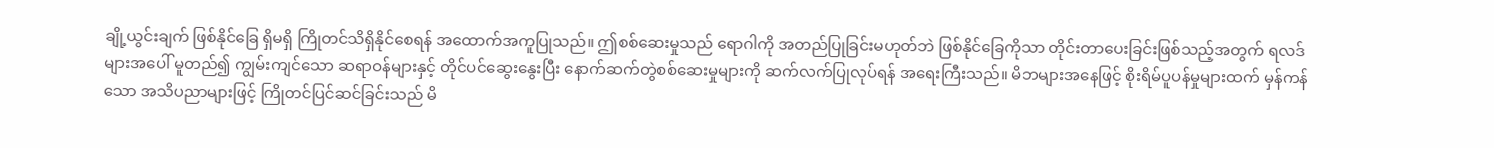ချို့ယွင်းချက် ဖြစ်နိုင်ခြေ ရှိမရှိ ကြိုတင်သိရှိနိုင်စေရန် အထောက်အကူပြုသည်။ ဤစစ်ဆေးမှုသည် ရောဂါကို အတည်ပြုခြင်းမဟုတ်ဘဲ ဖြစ်နိုင်ခြေကိုသာ တိုင်းတာပေးခြင်းဖြစ်သည့်အတွက် ရလဒ်များအပေါ် မူတည်၍ ကျွမ်းကျင်သော ဆရာဝန်များနှင့် တိုင်ပင်ဆွေးနွေးပြီး နောက်ဆက်တွဲစစ်ဆေးမှုများကို ဆက်လက်ပြုလုပ်ရန် အရေးကြီးသည်။ မိဘများအနေဖြင့် စိုးရိမ်ပူပန်မှုများထက် မှန်ကန်သော အသိပညာများဖြင့် ကြိုတင်ပြင်ဆင်ခြင်းသည် မိ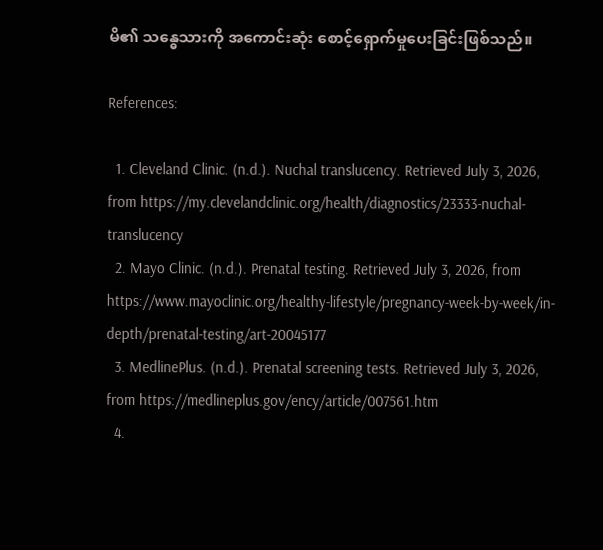မိ၏ သန္ဓေသားကို အကောင်းဆုံး စောင့်ရှောက်မှုပေးခြင်းဖြစ်သည်။

References:

  1. Cleveland Clinic. (n.d.). Nuchal translucency. Retrieved July 3, 2026, from https://my.clevelandclinic.org/health/diagnostics/23333-nuchal-translucency
  2. Mayo Clinic. (n.d.). Prenatal testing. Retrieved July 3, 2026, from https://www.mayoclinic.org/healthy-lifestyle/pregnancy-week-by-week/in-depth/prenatal-testing/art-20045177
  3. MedlinePlus. (n.d.). Prenatal screening tests. Retrieved July 3, 2026, from https://medlineplus.gov/ency/article/007561.htm
  4.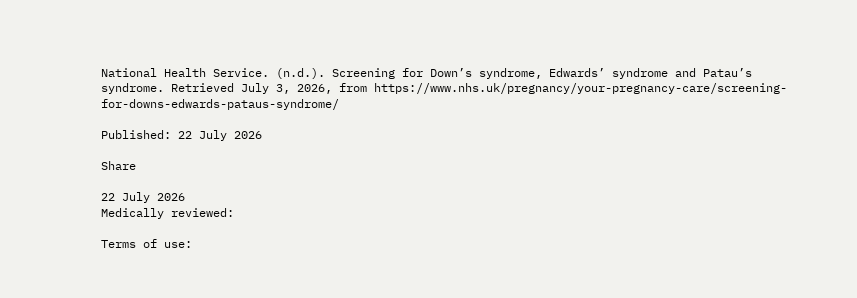National Health Service. (n.d.). Screening for Down’s syndrome, Edwards’ syndrome and Patau’s syndrome. Retrieved July 3, 2026, from https://www.nhs.uk/pregnancy/your-pregnancy-care/screening-for-downs-edwards-pataus-syndrome/

Published: 22 July 2026

Share

22 July 2026
Medically reviewed:

Terms of use: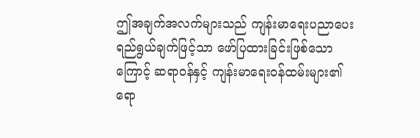ဤအချက်အလက်များသည် ကျန်းမာရေးပညာပေးရည်ရွယ်ချက်ဖြင့်သာ ဖော်ပြထားခြင်းဖြစ်သောကြောင့် ဆရာဝန်နှင့် ကျန်းမာရေးဝန်ထမ်းများ၏ ရော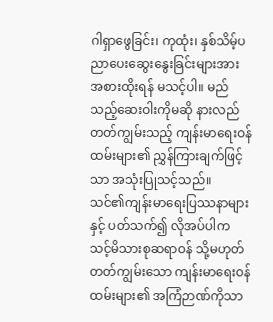ဂါရှာဖွေခြင်း၊ ကုထုံး၊ နှစ်သိမ့်ပညာပေးဆွေးနွေးခြင်းများအား အစားထိုးရန် မသင့်ပါ။ မည်သည့်ဆေးဝါးကိုမဆို နားလည်တတ်ကျွမ်းသည့် ကျန်းမာရေးဝန်ထမ်းများ၏ ညွှန်ကြားချက်ဖြင့်သာ အသုံးပြုသင့်သည်။
သင်၏ကျန်းမာရေးပြဿနာများနှင့် ပတ်သက်၍ လိုအပ်ပါက သင့်မိသားစုဆရာဝန် သို့မဟုတ် တတ်ကျွမ်းသော ကျန်းမာရေးဝန်ထမ်းများ၏ အကြံဉာဏ်ကိုသာ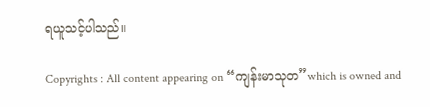ရယူသင့်ပါသည်။

Copyrights : All content appearing on “ကျန်းမာသုတ”which is owned and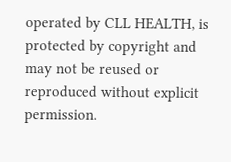operated by CLL HEALTH, is protected by copyright and may not be reused or reproduced without explicit permission.